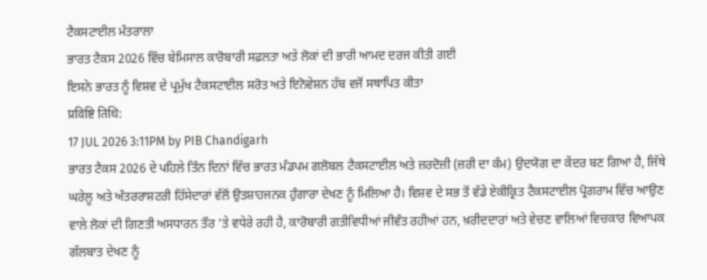ਟੈਕਸਟਾਈਲ ਮੰਤਰਾਲਾ
ਭਾਰਤ ਟੈਕਸ 2026 ਵਿੱਚ ਬੇਮਿਸਾਲ ਕਾਰੋਬਾਰੀ ਸਫ਼ਲਤਾ ਅਤੇ ਲੋਕਾਂ ਦੀ ਭਾਰੀ ਆਮਦ ਦਰਜ ਕੀਤੀ ਗਈ
ਇਸਨੇ ਭਾਰਤ ਨੂੰ ਵਿਸ਼ਵ ਦੇ ਪ੍ਰਮੁੱਖ ਟੈਕਸਟਾਈਲ ਸਰੋਤ ਅਤੇ ਇਨੋਵੇਸ਼ਨ ਹੱਬ ਵਜੋਂ ਸਥਾਪਿਤ ਕੀਤਾ
प्रविष्टि तिथि:
17 JUL 2026 3:11PM by PIB Chandigarh
ਭਾਰਤ ਟੈਕਸ 2026 ਦੇ ਪਹਿਲੇ ਤਿੰਨ ਦਿਨਾਂ ਵਿੱਚ ਭਾਰਤ ਮੰਡਪਮ ਗਲੋਬਲ ਟੈਕਸਟਾਈਲ ਅਤੇ ਜ਼ਰਦੋਜ਼ੀ (ਜ਼ਰੀ ਦਾ ਕੰਮ) ਉਦਯੋਗ ਦਾ ਕੇਂਦਰ ਬਣ ਗਿਆ ਹੈ, ਜਿੱਥੇ ਘਰੇਲੂ ਅਤੇ ਅੰਤਰਰਾਸ਼ਟਰੀ ਹਿੱਸੇਦਾਰਾਂ ਵੱਲੋਂ ਉਤਸ਼ਾਹਜਨਕ ਹੁੰਗਾਰਾ ਦੇਖਣ ਨੂੰ ਮਿਲਿਆ ਹੈ। ਵਿਸ਼ਵ ਦੇ ਸਭ ਤੋਂ ਵੱਡੇ ਏਕੀਕ੍ਰਿਤ ਟੈਕਸਟਾਈਲ ਪ੍ਰੋਗਰਾਮ ਵਿੱਚ ਆਉਣ ਵਾਲੇ ਲੋਕਾਂ ਦੀ ਗਿਣਤੀ ਅਸਧਾਰਨ ਤੌਰ ’ਤੇ ਵਧੇਰੇ ਰਹੀ ਹੈ, ਕਾਰੋਬਾਰੀ ਗਤੀਵਿਧੀਆਂ ਜੀਵੰਤ ਰਹੀਆਂ ਹਨ, ਖ਼ਰੀਦਦਾਰਾਂ ਅਤੇ ਵੇਚਣ ਵਾਲਿਆਂ ਵਿਚਕਾਰ ਵਿਆਪਕ ਗੱਲਬਾਤ ਦੇਖਣ ਨੂੰ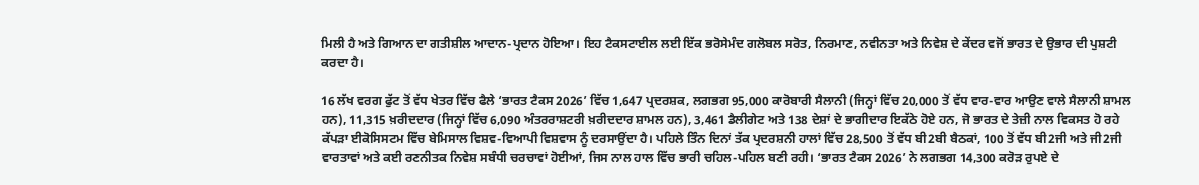ਮਿਲੀ ਹੈ ਅਤੇ ਗਿਆਨ ਦਾ ਗਤੀਸ਼ੀਲ ਆਦਾਨ-ਪ੍ਰਦਾਨ ਹੋਇਆ। ਇਹ ਟੈਕਸਟਾਈਲ ਲਈ ਇੱਕ ਭਰੋਸੇਮੰਦ ਗਲੋਬਲ ਸਰੋਤ, ਨਿਰਮਾਣ, ਨਵੀਨਤਾ ਅਤੇ ਨਿਵੇਸ਼ ਦੇ ਕੇਂਦਰ ਵਜੋਂ ਭਾਰਤ ਦੇ ਉਭਾਰ ਦੀ ਪੁਸ਼ਟੀ ਕਰਦਾ ਹੈ।

16 ਲੱਖ ਵਰਗ ਫੁੱਟ ਤੋਂ ਵੱਧ ਖੇਤਰ ਵਿੱਚ ਫੈਲੇ ‘ਭਾਰਤ ਟੈਕਸ 2026’ ਵਿੱਚ 1,647 ਪ੍ਰਦਰਸ਼ਕ, ਲਗਭਗ 95,000 ਕਾਰੋਬਾਰੀ ਸੈਲਾਨੀ (ਜਿਨ੍ਹਾਂ ਵਿੱਚ 20,000 ਤੋਂ ਵੱਧ ਵਾਰ-ਵਾਰ ਆਉਣ ਵਾਲੇ ਸੈਲਾਨੀ ਸ਼ਾਮਲ ਹਨ), 11,315 ਖ਼ਰੀਦਦਾਰ (ਜਿਨ੍ਹਾਂ ਵਿੱਚ 6,090 ਅੰਤਰਰਾਸ਼ਟਰੀ ਖ਼ਰੀਦਦਾਰ ਸ਼ਾਮਲ ਹਨ), 3,461 ਡੈਲੀਗੇਟ ਅਤੇ 138 ਦੇਸ਼ਾਂ ਦੇ ਭਾਗੀਦਾਰ ਇਕੱਠੇ ਹੋਏ ਹਨ, ਜੋ ਭਾਰਤ ਦੇ ਤੇਜ਼ੀ ਨਾਲ ਵਿਕਸਤ ਹੋ ਰਹੇ ਕੱਪੜਾ ਈਕੋਸਿਸਟਮ ਵਿੱਚ ਬੇਮਿਸਾਲ ਵਿਸ਼ਵ-ਵਿਆਪੀ ਵਿਸ਼ਵਾਸ ਨੂੰ ਦਰਸਾਉਂਦਾ ਹੈ। ਪਹਿਲੇ ਤਿੰਨ ਦਿਨਾਂ ਤੱਕ ਪ੍ਰਦਰਸ਼ਨੀ ਹਾਲਾਂ ਵਿੱਚ 28,500 ਤੋਂ ਵੱਧ ਬੀ2ਬੀ ਬੈਠਕਾਂ, 100 ਤੋਂ ਵੱਧ ਬੀ2ਜੀ ਅਤੇ ਜੀ2ਜੀ ਵਾਰਤਾਵਾਂ ਅਤੇ ਕਈ ਰਣਨੀਤਕ ਨਿਵੇਸ਼ ਸਬੰਧੀ ਚਰਚਾਵਾਂ ਹੋਈਆਂ, ਜਿਸ ਨਾਲ ਹਾਲ ਵਿੱਚ ਭਾਰੀ ਚਹਿਲ-ਪਹਿਲ ਬਣੀ ਰਹੀ। ‘ਭਾਰਤ ਟੈਕਸ 2026’ ਨੇ ਲਗਭਗ 14,300 ਕਰੋੜ ਰੁਪਏ ਦੇ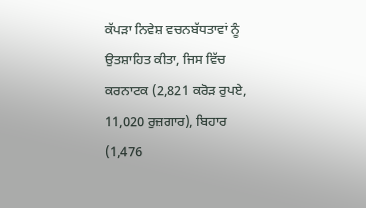ਕੱਪੜਾ ਨਿਵੇਸ਼ ਵਚਨਬੱਧਤਾਵਾਂ ਨੂੰ ਉਤਸ਼ਾਹਿਤ ਕੀਤਾ, ਜਿਸ ਵਿੱਚ ਕਰਨਾਟਕ (2,821 ਕਰੋੜ ਰੁਪਏ, 11,020 ਰੁਜ਼ਗਾਰ), ਬਿਹਾਰ (1,476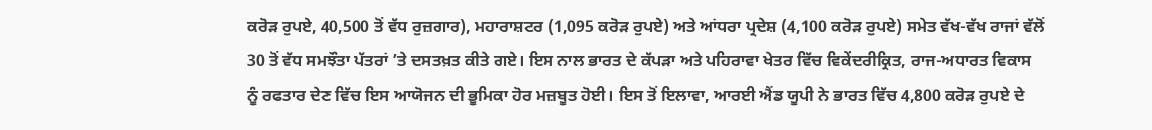ਕਰੋੜ ਰੁਪਏ, 40,500 ਤੋਂ ਵੱਧ ਰੁਜ਼ਗਾਰ), ਮਹਾਰਾਸ਼ਟਰ (1,095 ਕਰੋੜ ਰੁਪਏ) ਅਤੇ ਆਂਧਰਾ ਪ੍ਰਦੇਸ਼ (4,100 ਕਰੋੜ ਰੁਪਏ) ਸਮੇਤ ਵੱਖ-ਵੱਖ ਰਾਜਾਂ ਵੱਲੋਂ 30 ਤੋਂ ਵੱਧ ਸਮਝੌਤਾ ਪੱਤਰਾਂ ’ਤੇ ਦਸਤਖ਼ਤ ਕੀਤੇ ਗਏ। ਇਸ ਨਾਲ ਭਾਰਤ ਦੇ ਕੱਪੜਾ ਅਤੇ ਪਹਿਰਾਵਾ ਖੇਤਰ ਵਿੱਚ ਵਿਕੇਂਦਰੀਕ੍ਰਿਤ, ਰਾਜ-ਅਧਾਰਤ ਵਿਕਾਸ ਨੂੰ ਰਫਤਾਰ ਦੇਣ ਵਿੱਚ ਇਸ ਆਯੋਜਨ ਦੀ ਭੂਮਿਕਾ ਹੋਰ ਮਜ਼ਬੂਤ ਹੋਈ। ਇਸ ਤੋਂ ਇਲਾਵਾ, ਆਰਈ ਐਂਡ ਯੂਪੀ ਨੇ ਭਾਰਤ ਵਿੱਚ 4,800 ਕਰੋੜ ਰੁਪਏ ਦੇ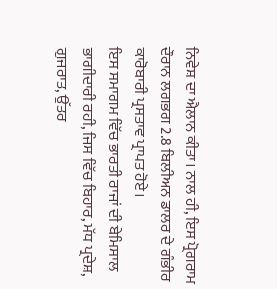ਨਿਵੇਸ਼ ਦਾ ਐਲਾਨ ਕੀਤਾ। ਨਾਲ ਹੀ, ਇਸ ਪ੍ਰੋਗਰਾਮ ਦੌਰਾਨ ਲਗਭਗ 2.8 ਬਿਲੀਅਨ ਡਾਲਰ ਦੇ ਗੰਭੀਰ ਕਾਰੋਬਾਰੀ ਪ੍ਰਸਤਾਵ ਪ੍ਰਾਪਤ ਹੋਏ।
ਇਸ ਸਮਾਗਮ ਵਿੱਚ ਭਾਰਤੀ ਰਾਜਾਂ ਦੀ ਬੇਮਿਸਾਲ ਭਾਗੀਦਾਰੀ ਰਹੀ, ਜਿਸ ਵਿੱਚ ਬਿਹਾਰ, ਮੱਧ ਪ੍ਰਦੇਸ਼, ਗੁਜਰਾਤ, ਉੱਤਰ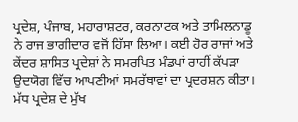ਪ੍ਰਦੇਸ਼, ਪੰਜਾਬ, ਮਹਾਰਾਸ਼ਟਰ, ਕਰਨਾਟਕ ਅਤੇ ਤਾਮਿਲਨਾਡੂ ਨੇ ਰਾਜ ਭਾਗੀਦਾਰ ਵਜੋਂ ਹਿੱਸਾ ਲਿਆ। ਕਈ ਹੋਰ ਰਾਜਾਂ ਅਤੇ ਕੇਂਦਰ ਸ਼ਾਸਿਤ ਪ੍ਰਦੇਸ਼ਾਂ ਨੇ ਸਮਰਪਿਤ ਮੰਡਪਾਂ ਰਾਹੀਂ ਕੱਪੜਾ ਉਦਯੋਗ ਵਿੱਚ ਆਪਣੀਆਂ ਸਮਰੱਥਾਵਾਂ ਦਾ ਪ੍ਰਦਰਸ਼ਨ ਕੀਤਾ। ਮੱਧ ਪ੍ਰਦੇਸ਼ ਦੇ ਮੁੱਖ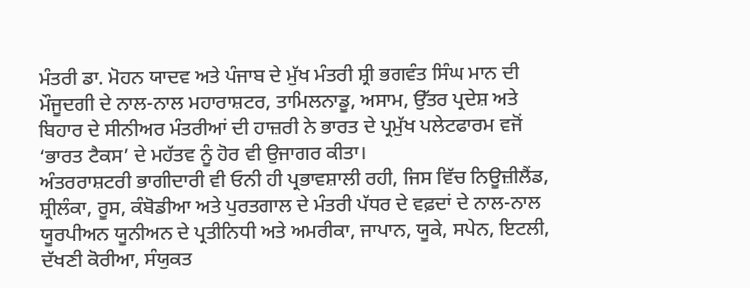ਮੰਤਰੀ ਡਾ. ਮੋਹਨ ਯਾਦਵ ਅਤੇ ਪੰਜਾਬ ਦੇ ਮੁੱਖ ਮੰਤਰੀ ਸ਼੍ਰੀ ਭਗਵੰਤ ਸਿੰਘ ਮਾਨ ਦੀ ਮੌਜੂਦਗੀ ਦੇ ਨਾਲ-ਨਾਲ ਮਹਾਰਾਸ਼ਟਰ, ਤਾਮਿਲਨਾਡੂ, ਅਸਾਮ, ਉੱਤਰ ਪ੍ਰਦੇਸ਼ ਅਤੇ ਬਿਹਾਰ ਦੇ ਸੀਨੀਅਰ ਮੰਤਰੀਆਂ ਦੀ ਹਾਜ਼ਰੀ ਨੇ ਭਾਰਤ ਦੇ ਪ੍ਰਮੁੱਖ ਪਲੇਟਫਾਰਮ ਵਜੋਂ ‘ਭਾਰਤ ਟੈਕਸ’ ਦੇ ਮਹੱਤਵ ਨੂੰ ਹੋਰ ਵੀ ਉਜਾਗਰ ਕੀਤਾ।
ਅੰਤਰਰਾਸ਼ਟਰੀ ਭਾਗੀਦਾਰੀ ਵੀ ਓਨੀ ਹੀ ਪ੍ਰਭਾਵਸ਼ਾਲੀ ਰਹੀ, ਜਿਸ ਵਿੱਚ ਨਿਊਜ਼ੀਲੈਂਡ, ਸ਼੍ਰੀਲੰਕਾ, ਰੂਸ, ਕੰਬੋਡੀਆ ਅਤੇ ਪੁਰਤਗਾਲ ਦੇ ਮੰਤਰੀ ਪੱਧਰ ਦੇ ਵਫ਼ਦਾਂ ਦੇ ਨਾਲ-ਨਾਲ ਯੂਰਪੀਅਨ ਯੂਨੀਅਨ ਦੇ ਪ੍ਰਤੀਨਿਧੀ ਅਤੇ ਅਮਰੀਕਾ, ਜਾਪਾਨ, ਯੂਕੇ, ਸਪੇਨ, ਇਟਲੀ, ਦੱਖਣੀ ਕੋਰੀਆ, ਸੰਯੁਕਤ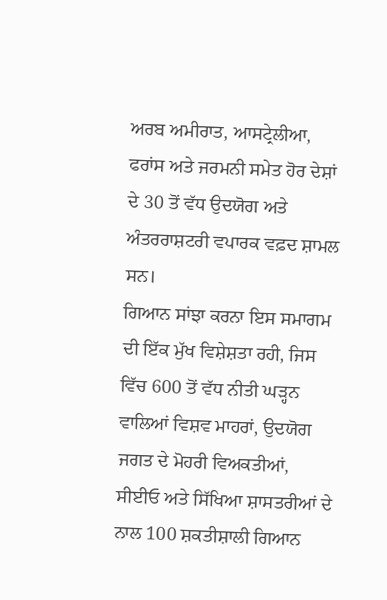ਅਰਬ ਅਮੀਰਾਤ, ਆਸਟ੍ਰੇਲੀਆ, ਫਰਾਂਸ ਅਤੇ ਜਰਮਨੀ ਸਮੇਤ ਹੋਰ ਦੇਸ਼ਾਂ ਦੇ 30 ਤੋਂ ਵੱਧ ਉਦਯੋਗ ਅਤੇ ਅੰਤਰਰਾਸ਼ਟਰੀ ਵਪਾਰਕ ਵਫ਼ਦ ਸ਼ਾਮਲ ਸਨ।
ਗਿਆਨ ਸਾਂਝਾ ਕਰਨਾ ਇਸ ਸਮਾਗਮ ਦੀ ਇੱਕ ਮੁੱਖ ਵਿਸ਼ੇਸ਼ਤਾ ਰਹੀ, ਜਿਸ ਵਿੱਚ 600 ਤੋਂ ਵੱਧ ਨੀਤੀ ਘੜ੍ਹਨ ਵਾਲਿਆਂ ਵਿਸ਼ਵ ਮਾਹਰਾਂ, ਉਦਯੋਗ ਜਗਤ ਦੇ ਮੋਹਰੀ ਵਿਅਕਤੀਆਂ, ਸੀਈਓ ਅਤੇ ਸਿੱਖਿਆ ਸ਼ਾਸਤਰੀਆਂ ਦੇ ਨਾਲ 100 ਸ਼ਕਤੀਸ਼ਾਲੀ ਗਿਆਨ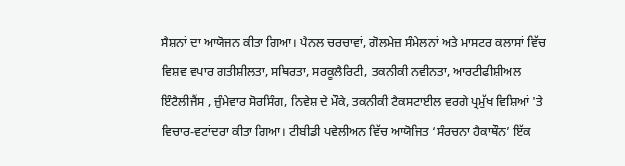ਸੈਸ਼ਨਾਂ ਦਾ ਆਯੋਜਨ ਕੀਤਾ ਗਿਆ। ਪੈਨਲ ਚਰਚਾਵਾਂ, ਗੋਲਮੇਜ਼ ਸੰਮੇਲਨਾਂ ਅਤੇ ਮਾਸਟਰ ਕਲਾਸਾਂ ਵਿੱਚ ਵਿਸ਼ਵ ਵਪਾਰ ਗਤੀਸ਼ੀਲਤਾ, ਸਥਿਰਤਾ, ਸਰਕੂਲੈਰਿਟੀ, ਤਕਨੀਕੀ ਨਵੀਨਤਾ, ਆਰਟੀਫੀਸ਼ੀਅਲ ਇੰਟੈਲੀਜੈਂਸ , ਜ਼ੁੰਮੇਵਾਰ ਸੋਰਸਿੰਗ, ਨਿਵੇਸ਼ ਦੇ ਮੌਕੇ, ਤਕਨੀਕੀ ਟੈਕਸਟਾਈਲ ਵਰਗੇ ਪ੍ਰਮੁੱਖ ਵਿਸ਼ਿਆਂ 'ਤੇ ਵਿਚਾਰ-ਵਟਾਂਦਰਾ ਕੀਤਾ ਗਿਆ। ਟੀਬੀਡੀ ਪਵੇਲੀਅਨ ਵਿੱਚ ਆਯੋਜਿਤ ‘ਸੰਰਚਨਾ ਹੈਕਾਥੌਨ’ ਇੱਕ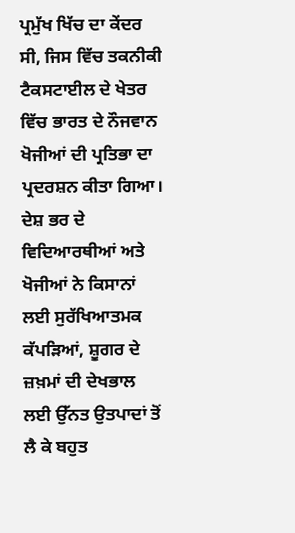ਪ੍ਰਮੁੱਖ ਖਿੱਚ ਦਾ ਕੇਂਦਰ ਸੀ, ਜਿਸ ਵਿੱਚ ਤਕਨੀਕੀ ਟੈਕਸਟਾਈਲ ਦੇ ਖੇਤਰ ਵਿੱਚ ਭਾਰਤ ਦੇ ਨੌਜਵਾਨ ਖੋਜੀਆਂ ਦੀ ਪ੍ਰਤਿਭਾ ਦਾ ਪ੍ਰਦਰਸ਼ਨ ਕੀਤਾ ਗਿਆ। ਦੇਸ਼ ਭਰ ਦੇ ਵਿਦਿਆਰਥੀਆਂ ਅਤੇ ਖੋਜੀਆਂ ਨੇ ਕਿਸਾਨਾਂ ਲਈ ਸੁਰੱਖਿਆਤਮਕ ਕੱਪੜਿਆਂ, ਸ਼ੂਗਰ ਦੇ ਜ਼ਖ਼ਮਾਂ ਦੀ ਦੇਖਭਾਲ ਲਈ ਉੱਨਤ ਉਤਪਾਦਾਂ ਤੋਂ ਲੈ ਕੇ ਬਹੁਤ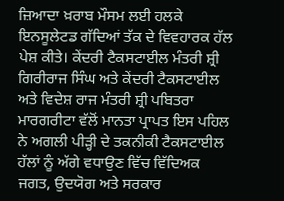ਜ਼ਿਆਦਾ ਖ਼ਰਾਬ ਮੌਸਮ ਲਈ ਹਲਕੇ ਇਨਸੂਲੇਟਡ ਗੱਦਿਆਂ ਤੱਕ ਦੇ ਵਿਵਹਾਰਕ ਹੱਲ ਪੇਸ਼ ਕੀਤੇ। ਕੇਂਦਰੀ ਟੈਕਸਟਾਈਲ ਮੰਤਰੀ ਸ਼੍ਰੀ ਗਿਰੀਰਾਜ ਸਿੰਘ ਅਤੇ ਕੇਂਦਰੀ ਟੈਕਸਟਾਈਲ ਅਤੇ ਵਿਦੇਸ਼ ਰਾਜ ਮੰਤਰੀ ਸ਼੍ਰੀ ਪਬਿਤਰਾ ਮਾਰਗਰੀਟਾ ਵੱਲੋਂ ਮਾਨਤਾ ਪ੍ਰਾਪਤ ਇਸ ਪਹਿਲ ਨੇ ਅਗਲੀ ਪੀੜ੍ਹੀ ਦੇ ਤਕਨੀਕੀ ਟੈਕਸਟਾਈਲ ਹੱਲਾਂ ਨੂੰ ਅੱਗੇ ਵਧਾਉਣ ਵਿੱਚ ਵਿੱਦਿਅਕ ਜਗਤ, ਉਦਯੋਗ ਅਤੇ ਸਰਕਾਰ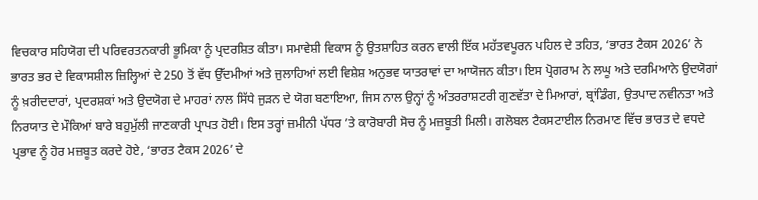ਵਿਚਕਾਰ ਸਹਿਯੋਗ ਦੀ ਪਰਿਵਰਤਨਕਾਰੀ ਭੂਮਿਕਾ ਨੂੰ ਪ੍ਰਦਰਸ਼ਿਤ ਕੀਤਾ। ਸਮਾਵੇਸ਼ੀ ਵਿਕਾਸ ਨੂੰ ਉਤਸ਼ਾਹਿਤ ਕਰਨ ਵਾਲੀ ਇੱਕ ਮਹੱਤਵਪੂਰਨ ਪਹਿਲ ਦੇ ਤਹਿਤ, ‘ਭਾਰਤ ਟੈਕਸ 2026’ ਨੇ ਭਾਰਤ ਭਰ ਦੇ ਵਿਕਾਸਸ਼ੀਲ ਜ਼ਿਲ੍ਹਿਆਂ ਦੇ 250 ਤੋਂ ਵੱਧ ਉੱਦਮੀਆਂ ਅਤੇ ਜੁਲਾਹਿਆਂ ਲਈ ਵਿਸ਼ੇਸ਼ ਅਨੁਭਵ ਯਾਤਰਾਵਾਂ ਦਾ ਆਯੋਜਨ ਕੀਤਾ। ਇਸ ਪ੍ਰੋਗਰਾਮ ਨੇ ਲਘੂ ਅਤੇ ਦਰਮਿਆਨੇ ਉਦਯੋਗਾਂ ਨੂੰ ਖ਼ਰੀਦਦਾਰਾਂ, ਪ੍ਰਦਰਸ਼ਕਾਂ ਅਤੇ ਉਦਯੋਗ ਦੇ ਮਾਹਰਾਂ ਨਾਲ ਸਿੱਧੇ ਜੁੜਨ ਦੇ ਯੋਗ ਬਣਾਇਆ, ਜਿਸ ਨਾਲ ਉਨ੍ਹਾਂ ਨੂੰ ਅੰਤਰਰਾਸ਼ਟਰੀ ਗੁਣਵੱਤਾ ਦੇ ਮਿਆਰਾਂ, ਬ੍ਰਾਂਡਿੰਗ, ਉਤਪਾਦ ਨਵੀਨਤਾ ਅਤੇ ਨਿਰਯਾਤ ਦੇ ਮੌਕਿਆਂ ਬਾਰੇ ਬਹੁਮੁੱਲੀ ਜਾਣਕਾਰੀ ਪ੍ਰਾਪਤ ਹੋਈ। ਇਸ ਤਰ੍ਹਾਂ ਜ਼ਮੀਨੀ ਪੱਧਰ ’ਤੇ ਕਾਰੋਬਾਰੀ ਸੋਚ ਨੂੰ ਮਜ਼ਬੂਤੀ ਮਿਲੀ। ਗਲੋਬਲ ਟੈਕਸਟਾਈਲ ਨਿਰਮਾਣ ਵਿੱਚ ਭਾਰਤ ਦੇ ਵਧਦੇ ਪ੍ਰਭਾਵ ਨੂੰ ਹੋਰ ਮਜ਼ਬੂਤ ਕਰਦੇ ਹੋਏ, ‘ਭਾਰਤ ਟੈਕਸ 2026’ ਦੇ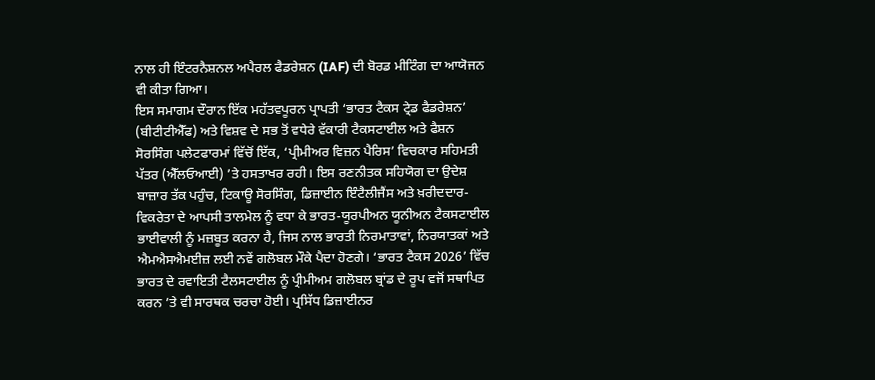ਨਾਲ ਹੀ ਇੰਟਰਨੈਸ਼ਨਲ ਅਪੈਰਲ ਫੈਡਰੇਸ਼ਨ (IAF) ਦੀ ਬੋਰਡ ਮੀਟਿੰਗ ਦਾ ਆਯੋਜਨ ਵੀ ਕੀਤਾ ਗਿਆ।
ਇਸ ਸਮਾਗਮ ਦੌਰਾਨ ਇੱਕ ਮਹੱਤਵਪੂਰਨ ਪ੍ਰਾਪਤੀ ‘ਭਾਰਤ ਟੈਕਸ ਟ੍ਰੇਡ ਫੈਡਰੇਸ਼ਨ’ (ਬੀਟੀਟੀਐੱਫ) ਅਤੇ ਵਿਸ਼ਵ ਦੇ ਸਭ ਤੋਂ ਵਧੇਰੇ ਵੱਕਾਰੀ ਟੈਕਸਟਾਈਲ ਅਤੇ ਫੈਸ਼ਨ ਸੋਰਸਿੰਗ ਪਲੇਟਫਾਰਮਾਂ ਵਿੱਚੋਂ ਇੱਕ, ‘ਪ੍ਰੀਮੀਅਰ ਵਿਜ਼ਨ ਪੈਰਿਸ’ ਵਿਚਕਾਰ ਸਹਿਮਤੀ ਪੱਤਰ (ਐੱਲਓਆਈ) ’ਤੇ ਹਸਤਾਖਰ ਰਹੀ। ਇਸ ਰਣਨੀਤਕ ਸਹਿਯੋਗ ਦਾ ਉਦੇਸ਼ ਬਾਜ਼ਾਰ ਤੱਕ ਪਹੁੰਚ, ਟਿਕਾਊ ਸੋਰਸਿੰਗ, ਡਿਜ਼ਾਈਨ ਇੰਟੈਲੀਜੈਂਸ ਅਤੇ ਖ਼ਰੀਦਦਾਰ-ਵਿਕਰੇਤਾ ਦੇ ਆਪਸੀ ਤਾਲਮੇਲ ਨੂੰ ਵਧਾ ਕੇ ਭਾਰਤ-ਯੂਰਪੀਅਨ ਯੂਨੀਅਨ ਟੈਕਸਟਾਈਲ ਭਾਈਵਾਲੀ ਨੂੰ ਮਜ਼ਬੂਤ ਕਰਨਾ ਹੈ, ਜਿਸ ਨਾਲ ਭਾਰਤੀ ਨਿਰਮਾਤਾਵਾਂ, ਨਿਰਯਾਤਕਾਂ ਅਤੇ ਐਮਐਸਐਮਈਜ਼ ਲਈ ਨਵੇਂ ਗਲੋਬਲ ਮੌਕੇ ਪੈਦਾ ਹੋਣਗੇ। ‘ਭਾਰਤ ਟੈਕਸ 2026’ ਵਿੱਚ ਭਾਰਤ ਦੇ ਰਵਾਇਤੀ ਟੈਲਸਟਾਈਲ ਨੂੰ ਪ੍ਰੀਮੀਅਮ ਗਲੋਬਲ ਬ੍ਰਾਂਡ ਦੇ ਰੂਪ ਵਜੋਂ ਸਥਾਪਿਤ ਕਰਨ ’ਤੇ ਵੀ ਸਾਰਥਕ ਚਰਚਾ ਹੋਈ। ਪ੍ਰਸਿੱਧ ਡਿਜ਼ਾਈਨਰ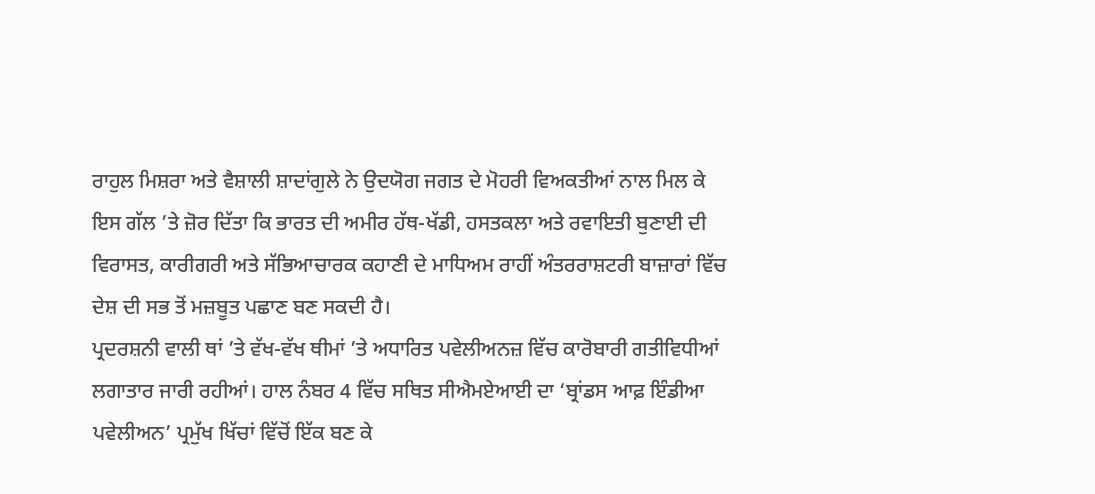ਰਾਹੁਲ ਮਿਸ਼ਰਾ ਅਤੇ ਵੈਸ਼ਾਲੀ ਸ਼ਾਦਾਂਗੁਲੇ ਨੇ ਉਦਯੋਗ ਜਗਤ ਦੇ ਮੋਹਰੀ ਵਿਅਕਤੀਆਂ ਨਾਲ ਮਿਲ ਕੇ ਇਸ ਗੱਲ ’ਤੇ ਜ਼ੋਰ ਦਿੱਤਾ ਕਿ ਭਾਰਤ ਦੀ ਅਮੀਰ ਹੱਥ-ਖੱਡੀ, ਹਸਤਕਲਾ ਅਤੇ ਰਵਾਇਤੀ ਬੁਣਾਈ ਦੀ ਵਿਰਾਸਤ, ਕਾਰੀਗਰੀ ਅਤੇ ਸੱਭਿਆਚਾਰਕ ਕਹਾਣੀ ਦੇ ਮਾਧਿਅਮ ਰਾਹੀਂ ਅੰਤਰਰਾਸ਼ਟਰੀ ਬਾਜ਼ਾਰਾਂ ਵਿੱਚ ਦੇਸ਼ ਦੀ ਸਭ ਤੋਂ ਮਜ਼ਬੂਤ ਪਛਾਣ ਬਣ ਸਕਦੀ ਹੈ।
ਪ੍ਰਦਰਸ਼ਨੀ ਵਾਲੀ ਥਾਂ ’ਤੇ ਵੱਖ-ਵੱਖ ਥੀਮਾਂ ’ਤੇ ਅਧਾਰਿਤ ਪਵੇਲੀਅਨਜ਼ ਵਿੱਚ ਕਾਰੋਬਾਰੀ ਗਤੀਵਿਧੀਆਂ ਲਗਾਤਾਰ ਜਾਰੀ ਰਹੀਆਂ। ਹਾਲ ਨੰਬਰ 4 ਵਿੱਚ ਸਥਿਤ ਸੀਐਮਏਆਈ ਦਾ ‘ਬ੍ਰਾਂਡਸ ਆਫ਼ ਇੰਡੀਆ ਪਵੇਲੀਅਨ’ ਪ੍ਰਮੁੱਖ ਖਿੱਚਾਂ ਵਿੱਚੋਂ ਇੱਕ ਬਣ ਕੇ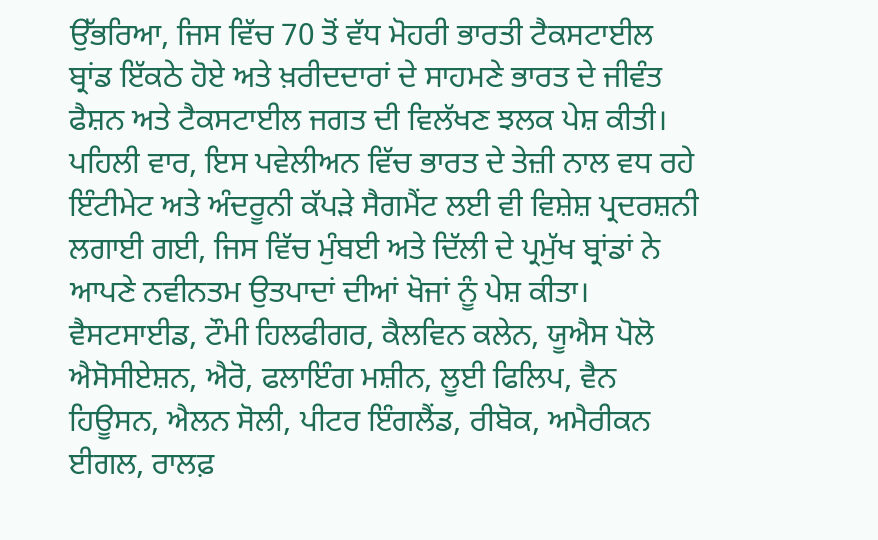ਉੱਭਰਿਆ, ਜਿਸ ਵਿੱਚ 70 ਤੋਂ ਵੱਧ ਮੋਹਰੀ ਭਾਰਤੀ ਟੈਕਸਟਾਈਲ ਬ੍ਰਾਂਡ ਇੱਕਠੇ ਹੋਏ ਅਤੇ ਖ਼ਰੀਦਦਾਰਾਂ ਦੇ ਸਾਹਮਣੇ ਭਾਰਤ ਦੇ ਜੀਵੰਤ ਫੈਸ਼ਨ ਅਤੇ ਟੈਕਸਟਾਈਲ ਜਗਤ ਦੀ ਵਿਲੱਖਣ ਝਲਕ ਪੇਸ਼ ਕੀਤੀ। ਪਹਿਲੀ ਵਾਰ, ਇਸ ਪਵੇਲੀਅਨ ਵਿੱਚ ਭਾਰਤ ਦੇ ਤੇਜ਼ੀ ਨਾਲ ਵਧ ਰਹੇ ਇੰਟੀਮੇਟ ਅਤੇ ਅੰਦਰੂਨੀ ਕੱਪੜੇ ਸੈਗਮੈਂਟ ਲਈ ਵੀ ਵਿਸ਼ੇਸ਼ ਪ੍ਰਦਰਸ਼ਨੀ ਲਗਾਈ ਗਈ, ਜਿਸ ਵਿੱਚ ਮੁੰਬਈ ਅਤੇ ਦਿੱਲੀ ਦੇ ਪ੍ਰਮੁੱਖ ਬ੍ਰਾਂਡਾਂ ਨੇ ਆਪਣੇ ਨਵੀਨਤਮ ਉਤਪਾਦਾਂ ਦੀਆਂ ਖੋਜਾਂ ਨੂੰ ਪੇਸ਼ ਕੀਤਾ। ਵੈਸਟਸਾਈਡ, ਟੌਮੀ ਹਿਲਫੀਗਰ, ਕੈਲਵਿਨ ਕਲੇਨ, ਯੂਐਸ ਪੋਲੋ ਐਸੋਸੀਏਸ਼ਨ, ਐਰੋ, ਫਲਾਇੰਗ ਮਸ਼ੀਨ, ਲੂਈ ਫਿਲਿਪ, ਵੈਨ ਹਿਊਸਨ, ਐਲਨ ਸੋਲੀ, ਪੀਟਰ ਇੰਗਲੈਂਡ, ਰੀਬੋਕ, ਅਮੈਰੀਕਨ ਈਗਲ, ਰਾਲਫ਼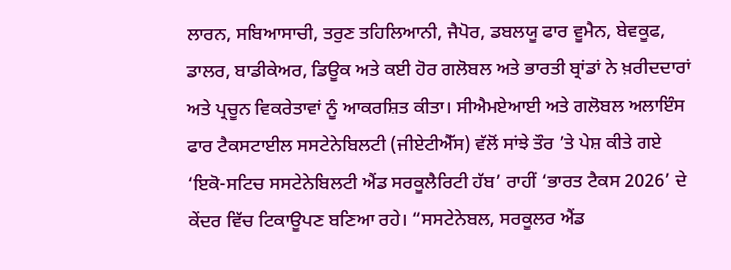ਲਾਰਨ, ਸਬਿਆਸਾਚੀ, ਤਰੁਣ ਤਹਿਲਿਆਨੀ, ਜੈਪੋਰ, ਡਬਲਯੂ ਫਾਰ ਵੂਮੈਨ, ਬੇਵਕੂਫ, ਡਾਲਰ, ਬਾਡੀਕੇਅਰ, ਡਿਊਕ ਅਤੇ ਕਈ ਹੋਰ ਗਲੋਬਲ ਅਤੇ ਭਾਰਤੀ ਬ੍ਰਾਂਡਾਂ ਨੇ ਖ਼ਰੀਦਦਾਰਾਂ ਅਤੇ ਪ੍ਰਚੂਨ ਵਿਕਰੇਤਾਵਾਂ ਨੂੰ ਆਕਰਸ਼ਿਤ ਕੀਤਾ। ਸੀਐਮਏਆਈ ਅਤੇ ਗਲੋਬਲ ਅਲਾਇੰਸ ਫਾਰ ਟੈਕਸਟਾਈਲ ਸਸਟੇਨੇਬਿਲਟੀ (ਜੀਏਟੀਐੱਸ) ਵੱਲੋਂ ਸਾਂਝੇ ਤੌਰ ’ਤੇ ਪੇਸ਼ ਕੀਤੇ ਗਏ ‘ਇਕੋ-ਸਟਿਚ ਸਸਟੇਨੇਬਿਲਟੀ ਐਂਡ ਸਰਕੂਲੈਰਿਟੀ ਹੱਬ’ ਰਾਹੀਂ ‘ਭਾਰਤ ਟੈਕਸ 2026’ ਦੇ ਕੇਂਦਰ ਵਿੱਚ ਟਿਕਾਊਪਣ ਬਣਿਆ ਰਹੇ। “ਸਸਟੇਨੇਬਲ, ਸਰਕੂਲਰ ਐਂਡ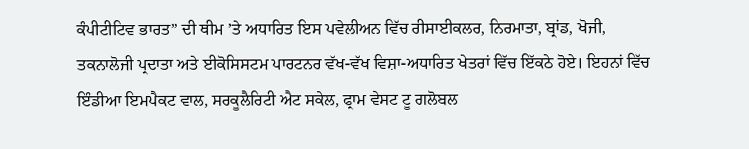ਕੰਪੀਟੀਟਿਵ ਭਾਰਤ” ਦੀ ਥੀਮ ’ਤੇ ਅਧਾਰਿਤ ਇਸ ਪਵੇਲੀਅਨ ਵਿੱਚ ਰੀਸਾਈਕਲਰ, ਨਿਰਮਾਤਾ, ਬ੍ਰਾਂਡ, ਖੋਜੀ, ਤਕਨਾਲੋਜੀ ਪ੍ਰਦਾਤਾ ਅਤੇ ਈਕੋਸਿਸਟਮ ਪਾਰਟਨਰ ਵੱਖ-ਵੱਖ ਵਿਸ਼ਾ-ਅਧਾਰਿਤ ਖੇਤਰਾਂ ਵਿੱਚ ਇੱਕਠੇ ਹੋਏ। ਇਹਨਾਂ ਵਿੱਚ ਇੰਡੀਆ ਇਮਪੈਕਟ ਵਾਲ, ਸਰਕੂਲੈਰਿਟੀ ਐਟ ਸਕੇਲ, ਫ੍ਰਾਮ ਵੇਸਟ ਟੂ ਗਲੋਬਲ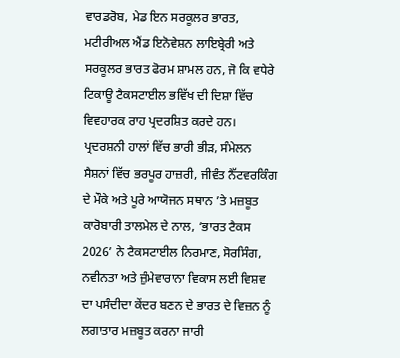ਵਾਰਡਰੋਬ, ਮੇਡ ਇਨ ਸਰਕੂਲਰ ਭਾਰਤ, ਮਟੀਰੀਅਲ ਐਂਡ ਇਨੋਵੇਸ਼ਨ ਲਾਇਬ੍ਰੇਰੀ ਅਤੇ ਸਰਕੂਲਰ ਭਾਰਤ ਫੋਰਮ ਸ਼ਾਮਲ ਹਨ, ਜੋ ਕਿ ਵਧੇਰੇ ਟਿਕਾਊ ਟੈਕਸਟਾਈਲ ਭਵਿੱਖ ਦੀ ਦਿਸ਼ਾ ਵਿੱਚ ਵਿਵਹਾਰਕ ਰਾਹ ਪ੍ਰਦਰਸ਼ਿਤ ਕਰਦੇ ਹਨ।
ਪ੍ਰਦਰਸ਼ਨੀ ਹਾਲਾਂ ਵਿੱਚ ਭਾਰੀ ਭੀੜ, ਸੰਮੇਲਨ ਸੈਸ਼ਨਾਂ ਵਿੱਚ ਭਰਪੂਰ ਹਾਜ਼ਰੀ, ਜੀਵੰਤ ਨੈੱਟਵਰਕਿੰਗ ਦੇ ਮੌਕੇ ਅਤੇ ਪੂਰੇ ਆਯੋਜਨ ਸਥਾਨ ’ਤੇ ਮਜ਼ਬੂਤ ਕਾਰੋਬਾਰੀ ਤਾਲਮੇਲ ਦੇ ਨਾਲ, ‘ਭਾਰਤ ਟੈਕਸ 2026’ ਨੇ ਟੈਕਸਟਾਈਲ ਨਿਰਮਾਣ, ਸੋਰਸਿੰਗ, ਨਵੀਨਤਾ ਅਤੇ ਜ਼ੁੰਮੇਵਾਰਾਨਾ ਵਿਕਾਸ ਲਈ ਵਿਸ਼ਵ ਦਾ ਪਸੰਦੀਦਾ ਕੇਂਦਰ ਬਣਨ ਦੇ ਭਾਰਤ ਦੇ ਵਿਜ਼ਨ ਨੂੰ ਲਗਾਤਾਰ ਮਜ਼ਬੂਤ ਕਰਨਾ ਜਾਰੀ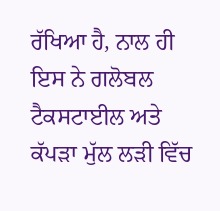ਰੱਖਿਆ ਹੈ, ਨਾਲ ਹੀ ਇਸ ਨੇ ਗਲੋਬਲ ਟੈਕਸਟਾਈਲ ਅਤੇ ਕੱਪੜਾ ਮੁੱਲ ਲੜੀ ਵਿੱਚ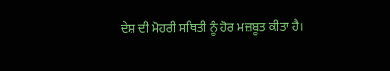ਦੇਸ਼ ਦੀ ਮੋਹਰੀ ਸਥਿਤੀ ਨੂੰ ਹੋਰ ਮਜ਼ਬੂਤ ਕੀਤਾ ਹੈ।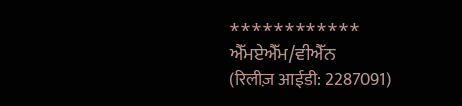************
ਐੱਮਏਐੱਮ/ਵੀਐੱਨ
(रिलीज़ आईडी: 2287091)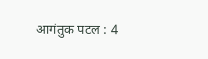आगंतुक पटल : 4